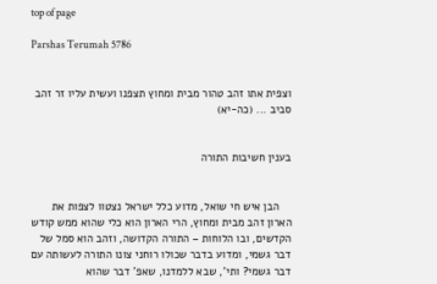top of page

Parshas Terumah 5786


וצפית אתו זהב טהור מבית ומחוץ תצפנו ועשית עליו זר זהב סביב ... (כה-יא)


בענין חשיבות התורה


    הבן איש חי שואל, מדוע כלל ישראל נצטוו לצפות את הארון זהב מבית ומחוץ, הרי הארון הוא כלי שהוא ממש קודש הקדשים, ובו הלוחות – התורה הקדושה, וזהב הוא סמל של דבר גשמי, ומדוע בדבר שכולו רוחני צונו התורה לעשותה עם דבר גשמי? ותי', שבא ללמדנו, שאפ' דבר שהוא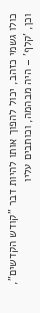כולו גשמי כזהב, יכול להפוך אותו להיות דבר "קודש הקדשים", וכן, 'קלף' – היה מבהמה, וכותבים עליו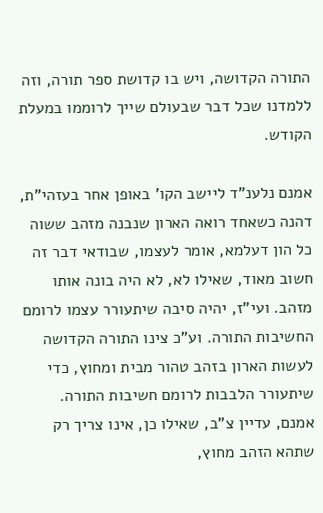התורה הקדושה, ויש בו קדושת ספר תורה, וזה ללמדנו שכל דבר שבעולם שייך לרוממו במעלת הקודש.

אמנם נלענ"ד ליישב הקו' באופן אחר בעזהי"ת, דהנה כשאחד רואה הארון שנבנה מזהב ששוה כל הון דעלמא, אומר לעצמו, שבודאי דבר זה חשוב מאוד, שאילו לא, לא היה בונה אותו מזהב. ועי"ז, יהיה סיבה שיתעורר עצמו לרומם החשיבות התורה. וע"כ צינו התורה הקדושה לעשות הארון בזהב טהור מבית ומחוץ, כדי שיתעורר הלבבות לרומם חשיבות התורה. אמנם, עדיין צ"ב, שאילו כן, אינו צריך רק שתהא הזהב מחוץ,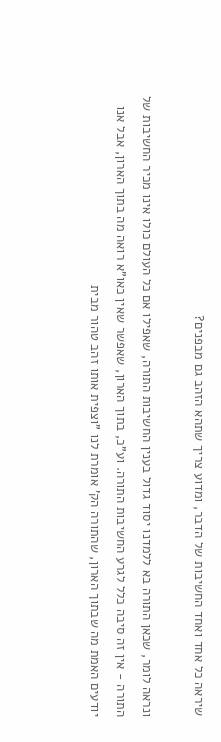שיראה כל אחד ואחד החשיבות של הדבר, ומדוע צריך שתהא הזהב גם מבפנים?

ונראה לומר, שכאן התורה בא ללמדנו יסוד גדול בענין החשיבות התורה, שאפילו אם כל העולם כולו אינו מכיר החשיבות של התורה - אין זה סיבה כלל לגרע החשיבות התורה. וע"כ, בתוך הארון, שאפשר שאין כאו"א רואה מה בתוך הארון, אבל אנו יודעים האמת מה שבתוך הארון, שהתורה הק' אומרת לנו "וצפית אותו זהב טהור מבית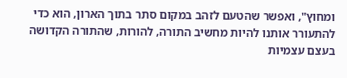ומחוץ", ואפשר שהטעם לזהב במקום סתר בתוך הארון, הוא כדי להתעורר אותנו להיות מחשיב התורה, להורות, שהתורה הקדושה בעצם עצמיות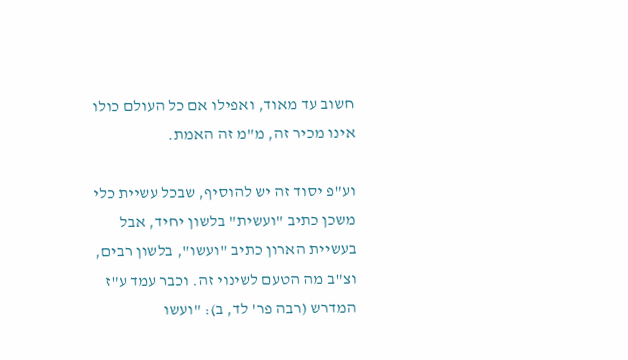חשוב עד מאוד, ואפילו אם כל העולם כולו אינו מכיר זה, מ"מ זה האמת.

וע"פ יסוד זה יש להוסיף, שבכל עשיית כלי משכן כתיב "ועשית" בלשון יחיד, אבל בעשיית הארון כתיב "ועשו", בלשון רבים, וצ"ב מה הטעם לשינוי זה. וכבר עמד ע"ז המדרש (רבה פר' לד, ב): "ועשו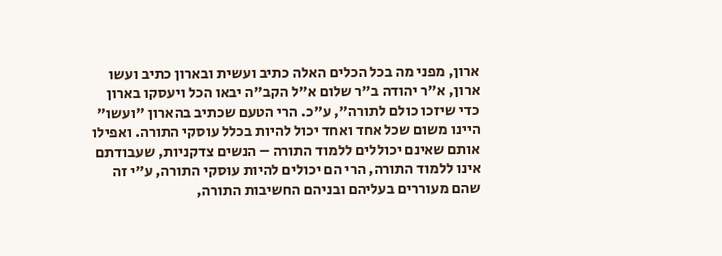ארון, מפני מה בכל הכלים האלה כתיב ועשית ובארון כתיב ועשו ארון, א"ר יהודה ב"ר שלום א"ל הקב"ה יבאו הכל ויעסקו בארון כדי שיזכו כולם לתורה", ע"כ. הרי הטעם שכתיב בהארון "ועשו" היינו משום שכל אחד ואחד יכול להיות בכלל עוסקי התורה. ואפילו אותם שאינם יכוללים ללמוד התורה – הנשים צדקניות, שעבודתם אינו ללמוד התורה, הרי הם יכולים להיות עוסקי התורה, ע"י זה שהם מעוררים בעליהם ובניהם החשיבות התורה,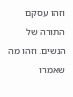וזהו עסקם התורה של הנשים. וזהו מה שאמרו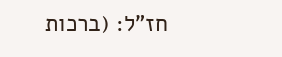חז"ל: (ברכות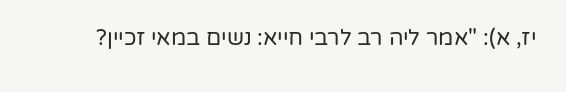יז, א): "אמר ליה רב לרבי חייא: נשים במאי זכיין?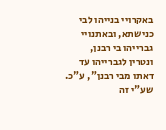באקרויי בנייהו לבי כנישתא, ובאתנויי גברייהו בי רבנן, ונטרין לגברייהו עד דאתו מבי רבנן", ע"כ. שע"י זה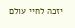יזכה לחיי עולם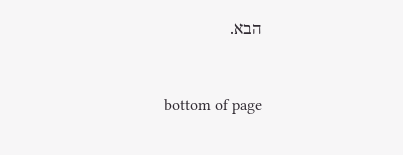הבא.


bottom of page